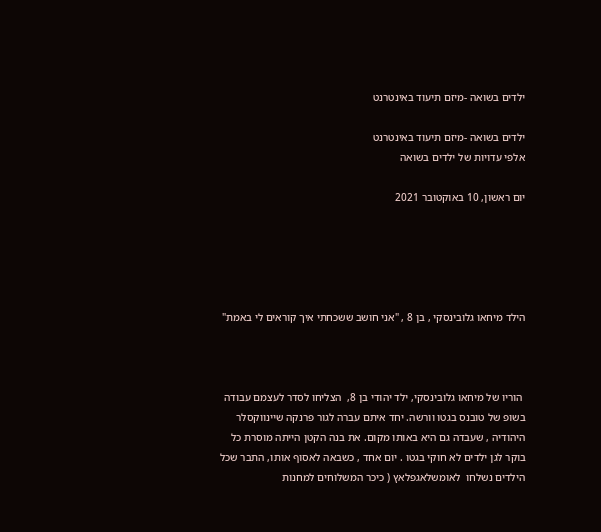ילדים בשואה -מיזם תיעוד באינטרנט

ילדים בשואה -מיזם תיעוד באינטרנט
אלפי עדויות של ילדים בשואה

יום ראשון, 10 באוקטובר 2021





הילד מיחאו גלובינסקי , בן 8 , "אני חושב ששכחתי איך קוראים לי באמת"



 הוריו של מיחאו גלובינסקי, ילד יהודי בן 8,  הצליחו לסדר לעצמם עבודה בשופ של טובנס בגטו וורשה. יחד איתם עברה לגור פרנקה שיינווקסלר היהודיה , שעבדה גם היא באותו מקום. את בנה הקטן הייתה מוסרת כל בוקר לגן ילדים לא חוקי בגטו . יום אחד , כשבאה לאסוף אותו, התבר שכל הילדים נשלחו  לאומשלאגפלאץ ( כיכר המשלוחים למחנות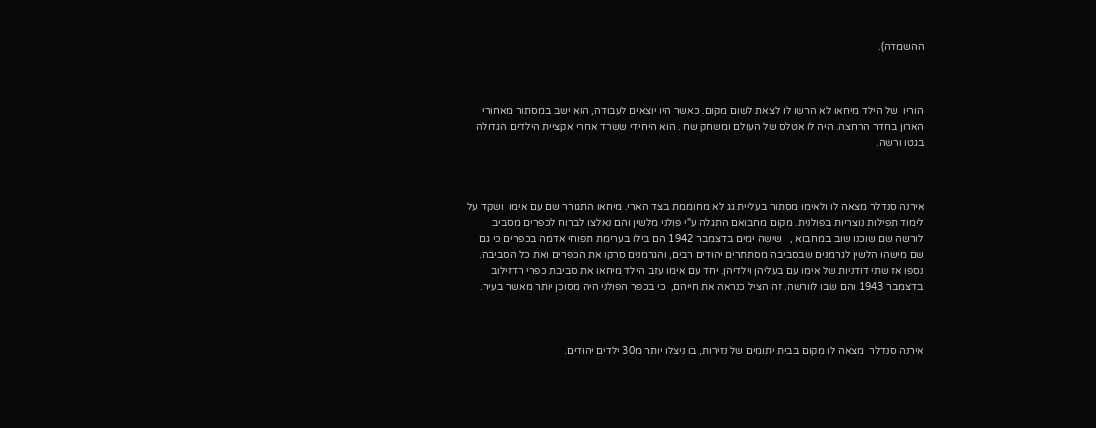ההשמדה).



הוריו  של הילד מיחאו לא הרשו לו לצאת לשום מקום. כאשר היו יוצאים לעבודה, הוא ישב במסתור מאחורי הארון בחדר הרחצה. היה לו אטלס של העולם ומשחק שח . הוא היחידי ששרד אחרי אקציית הילדים הגדולה בגטו ורשה.



אירנה סנדלר מצאה לו ולאימו מסתור בעליית גג לא מחוממת בצד הארי. מיחאו התגורר שם עם אימו  ושקד על לימוד תפילות נוצריות בפולנית. מקום מחבואם התגלה ע"י פולני מלשין והם נאלצו לברוח לכפרים מסביב לורשה שם שוכנו שוב במחבוא ,   שישה ימים בדצמבר 1942 הם בילו בערימת תפוחי אדמה בכפרים כי גם שם מישהו הלשין לגרמנים שבסביבה מסתתרים יהודים רבים, והגרמנים סרקו את הכפרים ואת כל הסביבה.  נספו אז שתי דודניות של אימו עם בעליהן וילדיהן. יחד עם אימו עזב הילד מיחאו את סביבת כפרי רדזילוב בדצמבר 1943 והם שבו לוורשה. זה הציל כנראה את חייהם,  כי בכפר הפולני היה מסוכן יותר מאשר בעיר.



אירנה סנדלר  מצאה לו מקום בבית יתומים של נזירות, בו ניצלו יותר מ30 ילדים יהודים.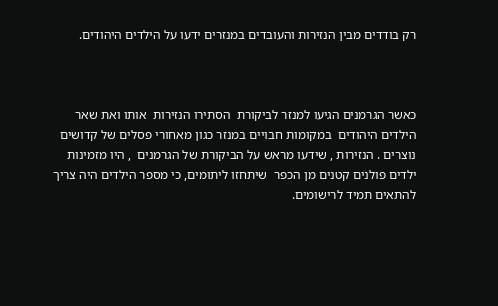רק בודדים מבין הנזירות והעובדים במנזרים ידעו על הילדים היהודים.



כאשר הגרמנים הגיעו למנזר לביקורת  הסתירו הנזירות  אותו ואת שאר הילדים היהודים  במקומות חבויים במנזר כגון מאחורי פסלים של קדושים נוצרים . הנזירות , שידעו מראש על הביקורת של הגרמנים  , היו מזמינות ילדים פולנים קטנים מן הכפר  שיתחזו ליתומים, כי מספר הילדים היה צריך להתאים תמיד לרישומים.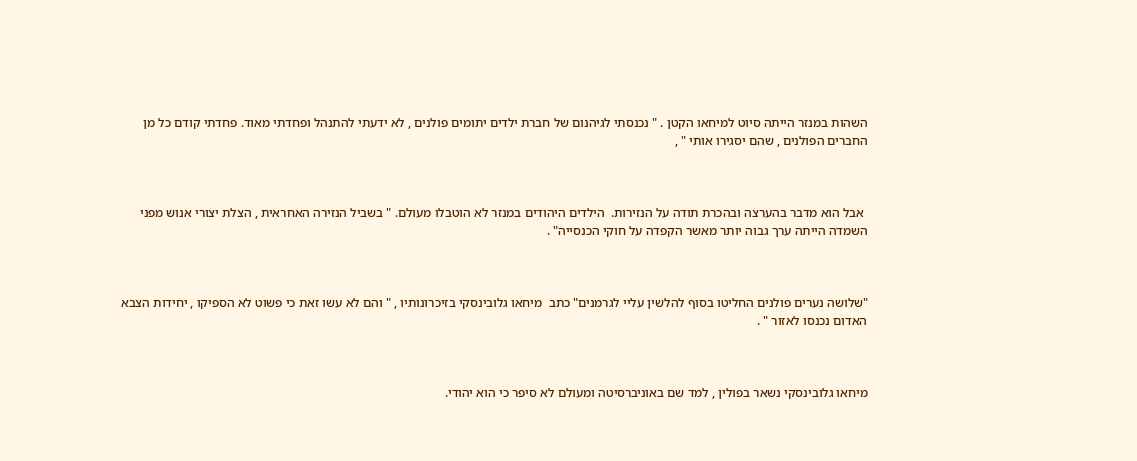השהות במנזר הייתה סיוט למיחאו הקטן . " נכנסתי לגיהנום של חברת ילדים יתומים פולנים , לא ידעתי להתנהל ופחדתי מאוד. פחדתי קודם כל מן החברים הפולנים , שהם יסגירו אותי " ,



 אבל הוא מדבר בהערצה ובהכרת תודה על הנזירות.  הילדים היהודים במנזר לא הוטבלו מעולם. " בשביל הנזירה האחראית , הצלת יצורי אנוש מפני השמדה הייתה ערך גבוה יותר מאשר הקפדה על חוקי הכנסייה" .



"שלושה נערים פולנים החליטו בסוף להלשין עליי לגרמנים" כתב  מיחאו גלובינסקי בזיכרונותיו , " והם לא עשו זאת כי פשוט לא הספיקו , יחידות הצבא האדום נכנסו לאזור " .



מיחאו גלובינסקי נשאר בפולין , למד שם באוניברסיטה ומעולם לא סיפר כי הוא יהודי.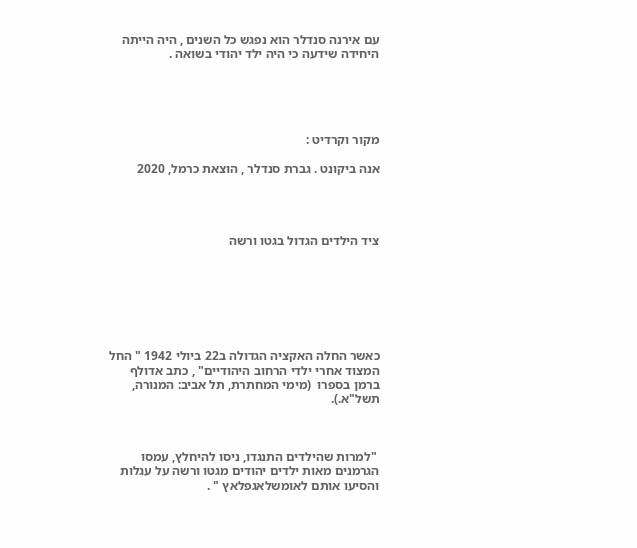עם אירנה סנדלר הוא נפגש כל השנים , היה הייתה היחידה שידעה כי היה ילד יהודי בשואה .





מקור וקרדיט :

אנה ביקונט . גברת סנדלר , הוצאת כרמל, 2020




ציד הילדים הגדול בגטו ורשה







כאשר החלה האקציה הגדולה ב22 ביולי 1942 " החל המצוד אחרי ילדי הרחוב היהודיים" , כתב אדולף ברמן בספרו  (מימי המחתרת, תל אביב: המנורה, תשל"א.).



 "למרות שהילדים התנגדו, ניסו להיחלץ, עמסו הגרמנים מאות ילדים יהודים מגטו ורשה על עגלות והסיעו אותם לאומשלאגפלאץ " .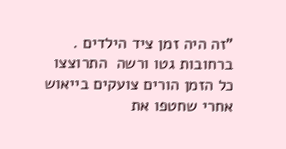"זה היה זמן ציד הילדים . ברחובות גטו ורשה  התרוצצו כל הזמן הורים צועקים בייאוש אחרי שחטפו את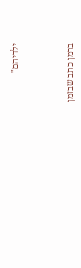ילדיהם"



ברמן כתב שבזמן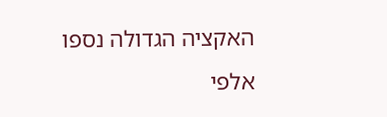האקציה הגדולה נספו אלפי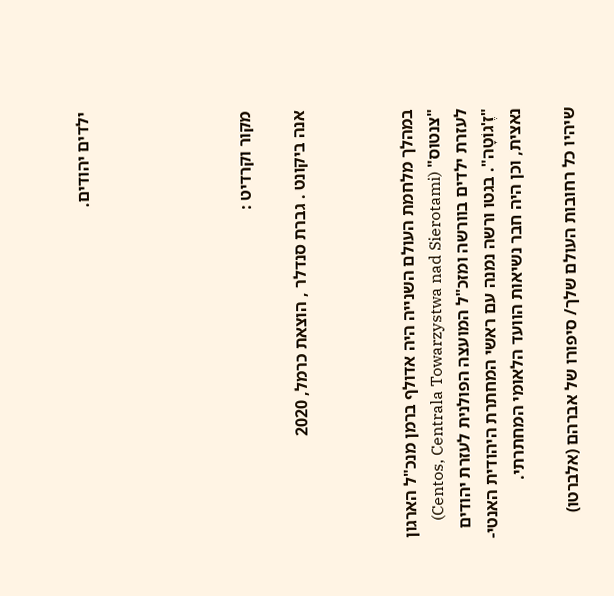ילדים יהודים.





מקור וקרדיט :

אנה ביקונט . גברת סנדלר , הוצאת כרמל, 2020



במהלך מלחמת העולם השנייה היה אדולף ברמן מנכ"ל הארגון "צנטוס" (Centos, Centrala Towarzystwa nad Sierotami) לעזרת ילדים בוורשה ומזכ"ל המועצה הפולנית לעזרת יהודים "זֶ'גוֹטָה". בגטו ורשה נמנה עם ראשי המחתרת היהודית האנטי-נאצית, וכן היה חבר נשיאות הוועד הלאומי המחתרתי.

שיהיו כל רחובות העולם שלך/ סיפורו של אברהם (אלברטו)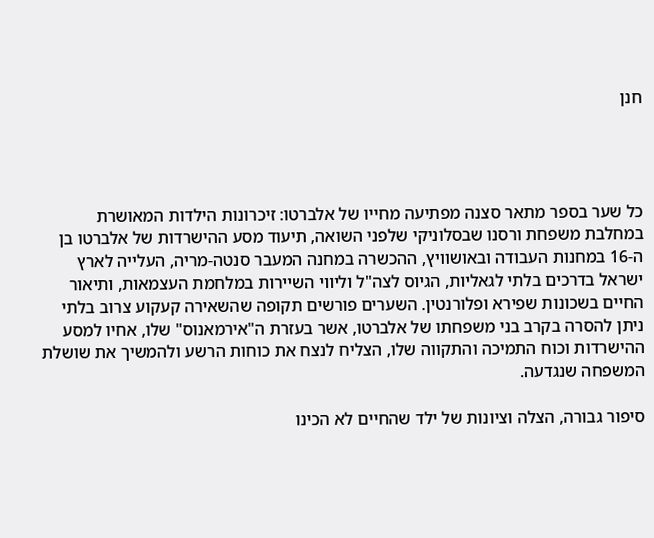חנן




כל שער בספר מתאר סצנה מפתיעה מחייו של אלברטו: זיכרונות הילדות המאושרת במחלבת משפחת ורסנו שבסלוניקי שלפני השואה, תיעוד מסע ההישרדות של אלברטו בן ה-16 במחנות העבודה ובאושוויץ, ההכשרה במחנה המעבר סנטה-מריה, העלייה לארץ ישראל בדרכים בלתי לגאליות, הגיוס לצה"ל וליווי השיירות במלחמת העצמאות, ותיאור החיים בשכונות שפירא ופלורנטין. השערים פורשים תקופה שהשאירה קעקוע צרוב בלתי ניתן להסרה בקרב בני משפחתו של אלברטו, אשר בעזרת ה"אירמאנוס" שלו, אחיו למסע ההישרדות וכוח התמיכה והתקווה שלו, הצליח לנצח את כוחות הרשע ולהמשיך את שושלת המשפחה שנגדעה.

סיפור גבורה, הצלה וציונות של ילד שהחיים לא הכינו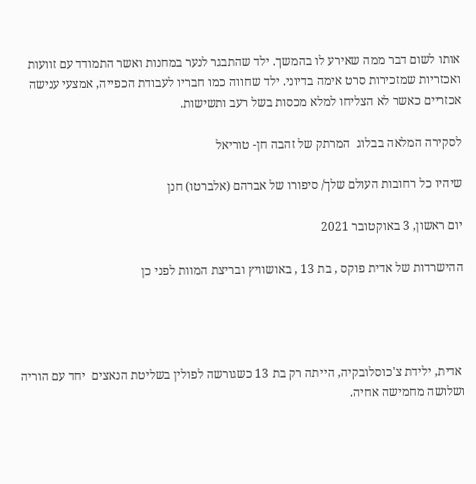אותו לשום דבר ממה שאירע לו בהמשך. ילד שהתבגר לנער במחנות ואשר התמודד עם זוועות ואכזריות שמזכירות סרט אימה בדיוני. ילד שחווה כמו חבריו לעבודת הכפייה, אמצעי ענישה אכזריים כאשר לא הצליחו למלא מכסות בשל רעב ותשישות.

לסקירה המלאה בבלוג  המרתק של זהבה חן- טוריאל

שיהיו כל רחובות העולם שלך/ סיפורו של אברהם (אלברטו) חנן

יום ראשון, 3 באוקטובר 2021

ההישרדות של אדית פוקס , בת 13 , באושוויץ ובריצת המוות לפני כן




 אדית, ילידת צ'כוסלובקיה, הייתה רק בת 13 כשגורשה לפולין בשליטת הנאצים  יחד עם הוריה ושלושה מחמישה אחיה.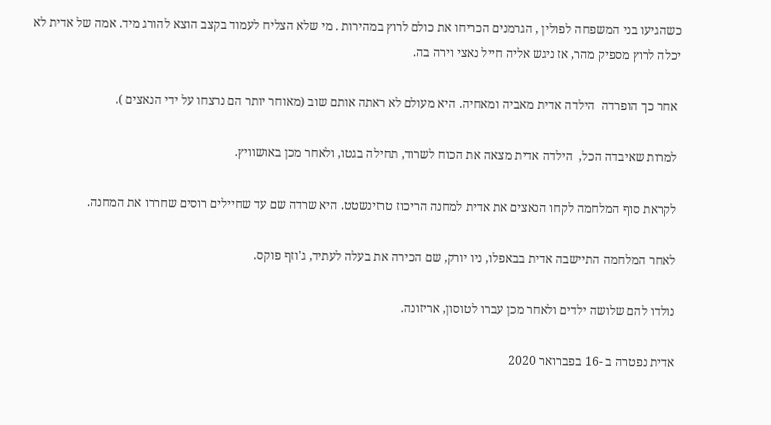כשהגיעו בני המשפחה לפולין , הגרמנים הכריחו את כולם לרוץ במהירות . מי שלא הצליח לעמוד בקצב הוצא להורג מיד. אמה של אדית לא יכלה לרוץ מספיק מהר, אז ניגש אליה חייל נאצי וירה בה.

 אחר כך הופרדה  הילדה אדית מאביה ומאחיה. היא מעולם לא ראתה אותם שוב (מאוחר יותר הם נרצחו על ידי הנאצים ).

 למרות שאיבדה הכל,  הילדה אדית מצאה את הכוח לשרוד, תחילה בגטו, ולאחר מכן באושוויץ.

 לקראת סוף המלחמה לקחו הנאצים את אדית למחנה הריכוז טרזינשטט. היא שרדה שם עד שחיילים רוסים שחררו את המחנה.

 לאחר המלחמה התיישבה אדית בבאפלו, ניו יורק, שם הכירה את בעלה לעתיד, ג'וזף פוקס.

 נולדו להם שלושה ילדים ולאחר מכן עברו לטוסון, אריזונה.

 אדית נפטרה ב -16 בפברואר 2020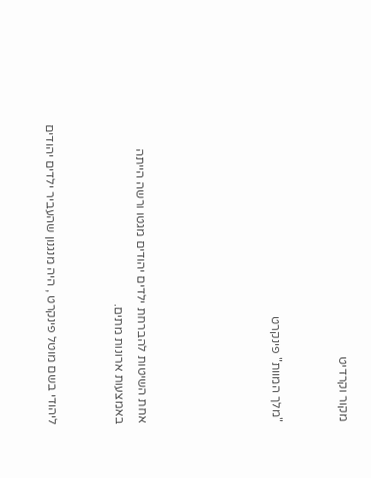מקור וקרדיט


"מלך המוות" פינקרט





אחת השיטות להברחת ילדים יהודים מגטו ורשה הייתה באמצעות ארונות מתים.


ליהודי בשם מוטל פינקרט , היה מנגנון שהעביר ילדים יהודים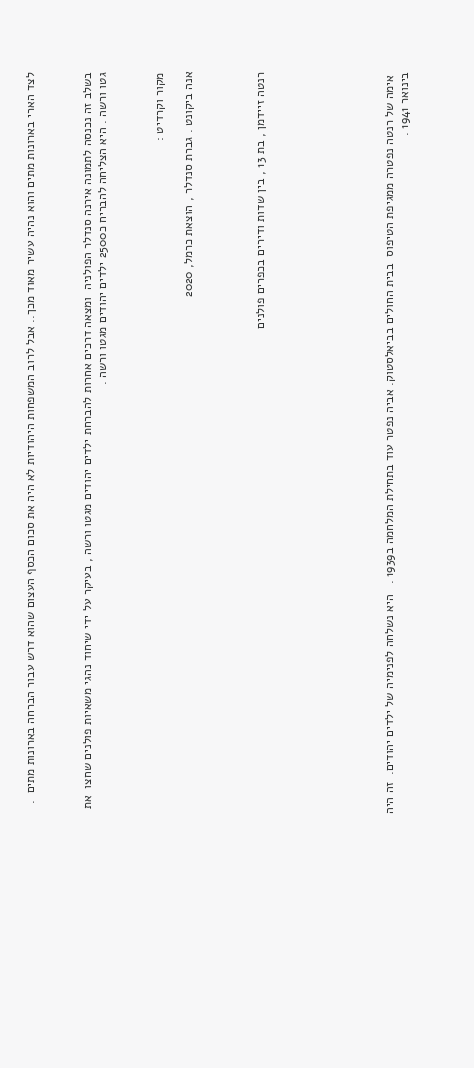לצד הארי בארונות מתים והוא נהיה עשיר מאוד מכך.. אבל לרוב המשפחות היהודיות לא היה את סכום הכסף העצום שהוא דרש עבור הברחה בארונות מתים  .



בשלב זה נכנסה לתמונה אירנה סנדלר הפולניה  ומצאה דרכים אחרות להברחת ילדים יהודים מגטו ורשה , בעיקר על ידי שיחוד נהגי משאיות פולנים שחצו  את גטו ורשה . היא הצליחה להבריח כ2500 ילדים יהודים מגטו ורשה .



מקור וקרדיט :

אנה ביקונט . גברת סנדלר , הוצאת כרמל, 2020




רנטה זיידמן , בת 13 , בין שדות ודירים בכפרים פולנים








 אימה של רנטה נפטרה ממגיפת הטיפוס  בבית החולים בביאלסטוק. אביה נפטר עוד בתחילת המלחמה ב1939 .   היא נשלחה לפנימיה של ילדים יהודים.  זה היה בינואר 1941 .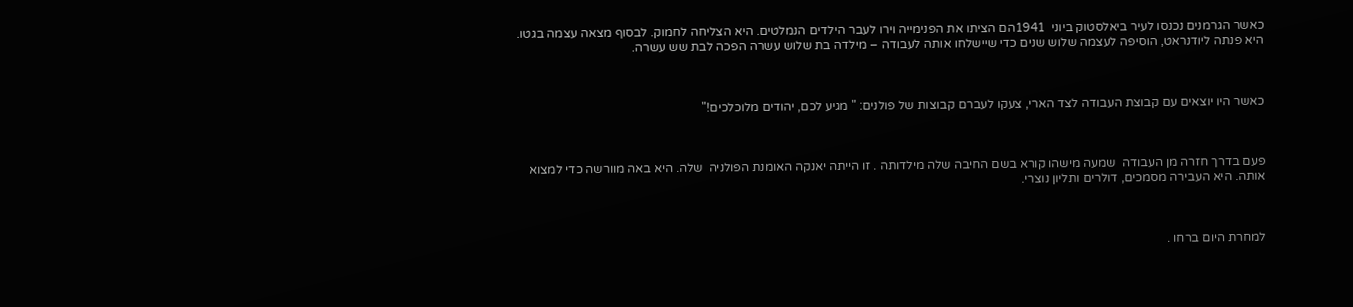כאשר הגרמנים נכנסו לעיר ביאלסטוק ביוני  1941הם הציתו את הפנימייה וירו לעבר הילדים הנמלטים. היא הצליחה לחמוק. לבסוף מצאה עצמה בגטו. היא פנתה ליודנראט, הוסיפה לעצמה שלוש שנים כדי שיישלחו אותה לעבודה – מילדה בת שלוש עשרה הפכה לבת שש עשרה.



כאשר היו יוצאים עם קבוצת העבודה לצד הארי, צעקו לעברם קבוצות של פולנים: " מגיע לכם, יהודים מלוכלכים!"



פעם בדרך חזרה מן העבודה  שמעה מישהו קורא בשם החיבה שלה מילדותה . זו הייתה יאנקה האומנת הפולניה  שלה. היא באה מוורשה כדי למצוא אותה. היא העבירה מסמכים, דולרים ותליון נוצרי.



למחרת היום ברחו .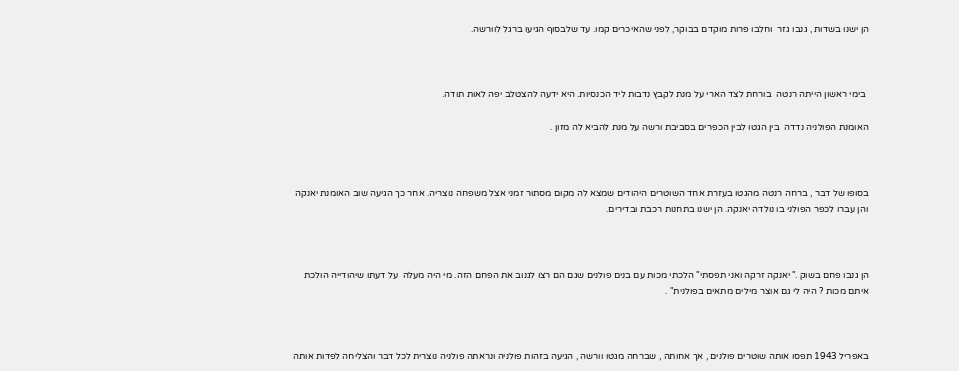הן ישנו בשדות , גנבו גזר  וחלבו פרות מוקדם בבוקר, לפני שהאיכרים קמו. עד שלבסוף הגיעו ברגל לוורשה.



 בימי ראשון הייתה רנטה  בורחת לצד הארי על מנת לקבץ נדבות ליד הכנסיות. היא ידעה להצטלב יפה לאות תודה.

האומנת הפולניה נדדה  בין הגטו לבין הכפרים בסביבת ורשה על מנת להביא לה מזון .



בסופו של דבר , ברחה רנטה מהגטו בעזרת אחד השוטרים היהודים שמצא לה מקום מסתור זמני אצל משפחה נוצריה. אחר כך הגיעה שוב האומנת יאנקה והן עברו לכפר הפולני בו נולדה יאנקה. הן ישנו בתחנות רכבת ובדירים.



הן גנבו פחם בשוק ." יאנקה זרקה ואני תפסתי" הלכתי מכות עם בנים פולנים שגם הם רצו לגנוב את הפחם הזה. מי היה מעלה  על דעתו שיהודייה הולכת איתם מכות ? היה לי גם אוצר מילים מתאים בפולנית" .



באפריל 1943 תפסו אותה שוטרים פולנים , אך אחותה , שברחה מגטו וורשה , הגיעה בזהות פולניה ונראתה פולניה נוצרית לכל דבר והצליחה לפדות אותה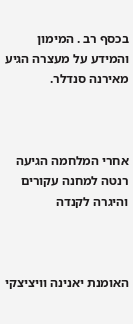בכסף רב . המימון והמידע על מעצרה הגיע מאירנה סנדלר.



אחרי המלחמה הגיעה רנטה למחנה עקורים והיגרה לקנדה



האומנת יאנינה וויציצקי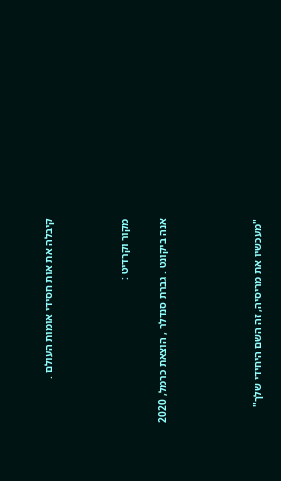קיבלה את אות חסידי אומות העולם .



מקור וקרדיט :

אנה ביקונט . גברת סנדלר , הוצאת כרמל, 2020




"מעכשיו את מריסיה, זה השם היחידי שלך"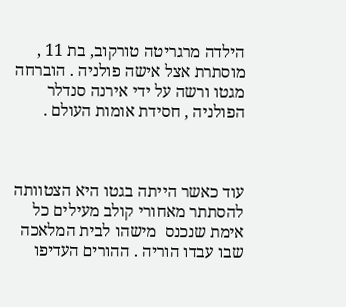הילדה מרגריטה טורקוב, בת 11 ,   מוסתרת אצל אישה פולניה . הוברחה מגטו ורשה על ידי אירנה סנדלר הפולניה , חסידת אומות העולם .



עוד כאשר הייתה בגטו היא הצטוותה להסתתר מאחורי קולב מעילים כל אימת שנכנס  מישהו לבית המלאכה שבו עבדו הוריה . ההורים העדיפו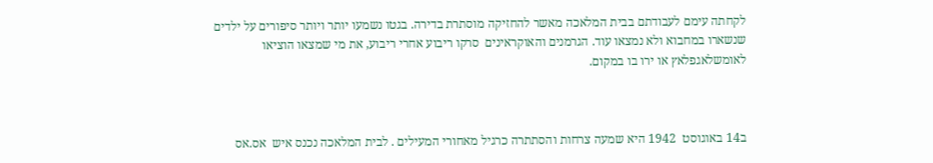לקחתה עימם לעבודתם בבית המלאכה מאשר להחזיקה מוסתרת בדירה. בגטו נשמעו יותר ויותר סיפורים על ילדים  שנשארו במחבוא ולא נמצאו עוד. הגרמנים והאוקראינים  סרקו ריבוע אחרי ריבוע, את מי שמצאו הוציאו לאומשלאגפלאץ או ירו בו במקום.



ב14 באוגוסט  1942 היא שמעה צרחות והסתתרה כרגיל מאחורי המעילים . לבית המלאכה נכנס איש  אס.אס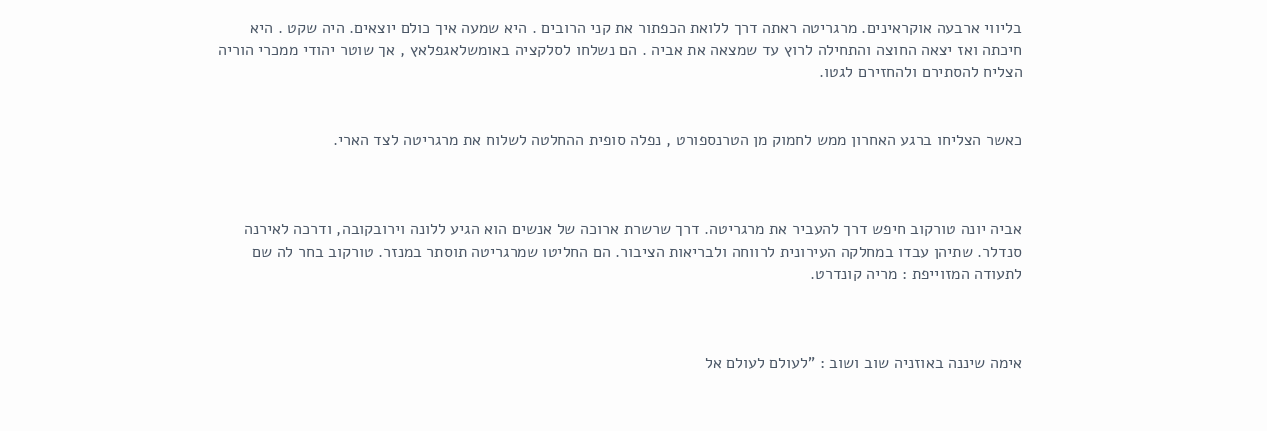בליווי ארבעה אוקראינים. מרגריטה ראתה דרך ללואת הכפתור את קני הרובים . היא שמעה איך כולם יוצאים. היה שקט . היא חיכתה ואז יצאה החוצה והתחילה לרוץ עד שמצאה את אביה . הם נשלחו לסלקציה באומשלאגפלאץ , אך שוטר יהודי ממכרי הוריה הצליח להסתירם ולהחזירם לגטו.


כאשר הצליחו ברגע האחרון ממש לחמוק מן הטרנספורט , נפלה סופית ההחלטה לשלוח את מרגריטה לצד הארי.



אביה יונה טורקוב חיפש דרך להעביר את מרגריטה. דרך שרשרת ארוכה של אנשים הוא הגיע ללונה וירובקובה, ודרכה לאירנה סנדלר. שתיהן עבדו במחלקה העירונית לרווחה ולבריאות הציבור. הם החליטו שמרגריטה תוסתר במנזר. טורקוב בחר לה שם לתעודה המזוייפת : מריה קונדרט.



אימה שיננה באוזניה שוב ושוב : "לעולם לעולם אל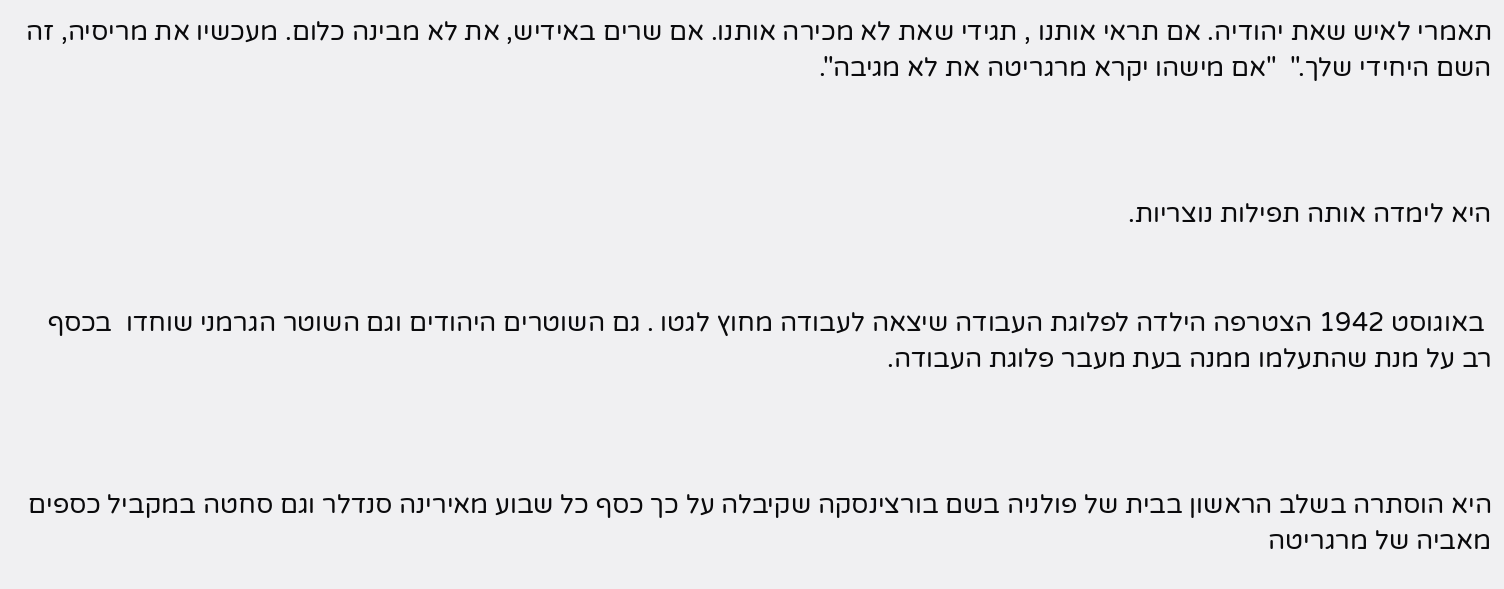תאמרי לאיש שאת יהודיה. אם תראי אותנו , תגידי שאת לא מכירה אותנו. אם שרים באידיש, את לא מבינה כלום. מעכשיו את מריסיה, זה השם היחידי שלך."  "אם מישהו יקרא מרגריטה את לא מגיבה".



היא לימדה אותה תפילות נוצריות.


 באוגוסט 1942 הצטרפה הילדה לפלוגת העבודה שיצאה לעבודה מחוץ לגטו . גם השוטרים היהודים וגם השוטר הגרמני שוחדו  בכסף רב על מנת שהתעלמו ממנה בעת מעבר פלוגת העבודה.



היא הוסתרה בשלב הראשון בבית של פולניה בשם בורצינסקה שקיבלה על כך כסף כל שבוע מאירינה סנדלר וגם סחטה במקביל כספים מאביה של מרגריטה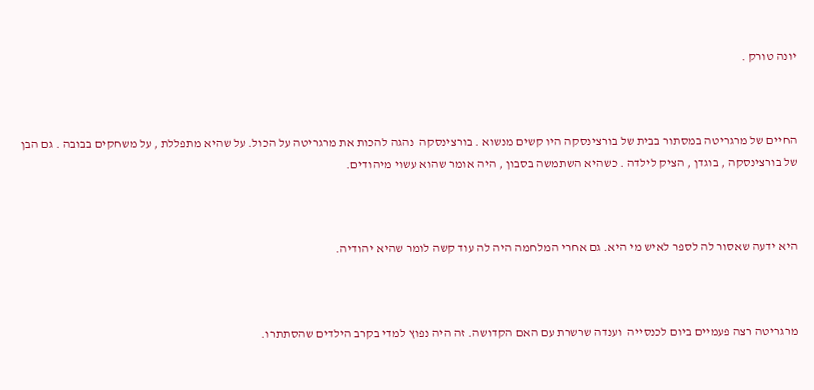יונה טורק .



החיים של מרגריטה במסתור בבית של בורצינסקה היו קשים מנשוא . בורצינסקה  נהגה להכות את מרגריטה על הכול. על שהיא מתפללת , על משחקים בבובה . גם הבן של בורצינסקה , בוגדן , הציק לילדה . כשהיא השתמשה בסבון , היה אומר שהוא עשוי מיהודים.



היא ידעה שאסור לה לספר לאיש מי היא. גם אחרי המלחמה היה לה עוד קשה לומר שהיא יהודיה.



מרגריטה רצה פעמיים ביום לכנסייה  וענדה שרשרת עם האם הקדושה. זה היה נפוץ למדי בקרב הילדים שהסתתרו.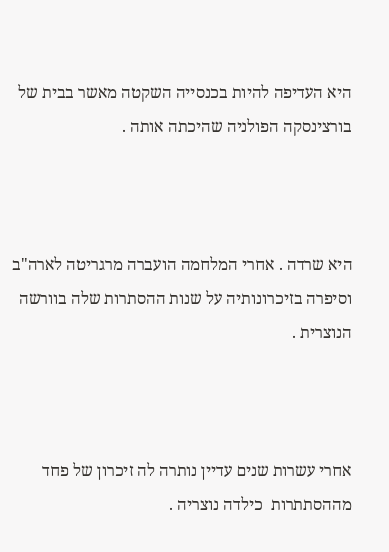היא העדיפה להיות בכנסייה השקטה מאשר בבית של בורצינסקה הפולניה שהיכתה אותה .



היא שרדה . אחרי המלחמה הועברה מרגריטה לארה"ב וסיפרה בזיכרונותיה על שנות ההסתרות שלה בוורשה הנוצרית .



אחרי עשרות שנים עדיין נותרה לה זיכרון של פחד מההסתתרות  כילדה נוצריה .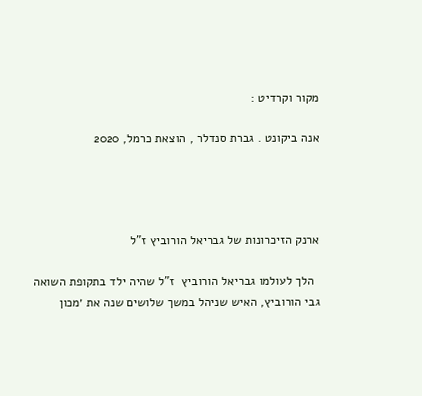מקור וקרדיט :

אנה ביקונט . גברת סנדלר , הוצאת כרמל, 2020




ארנק הזיכרונות של גבריאל הורוביץ ז"ל

  הלך לעולמו גבריאל הורוביץ  ז"ל שהיה ילד בתקופת השואה   גבי הורוביץ, האיש שניהל במשך שלושים שנה את ׳מכון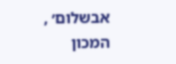אבשלום׳ , המכון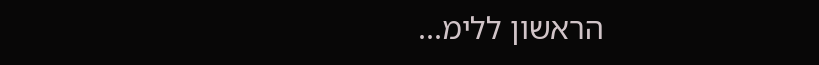הראשון ללימ...